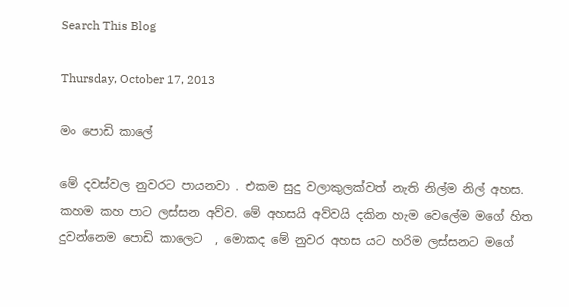Search This Blog

Thursday, October 17, 2013

මං පොඩි කාලේ

මේ දවස්වල නුවරට පායනවා . එකම සුදු වලාකුලක්වත් නැති නිල්ම නිල් අහස. කහම කහ පාට ලස්සන අව්ව. මේ අහසයි අව්වයි දකින හැම වෙලේම මගේ හිත දුවන්නෙම පොඩි කාලෙට  , මොකද මේ නුවර අහස යට හරිම ලස්සනට මගේ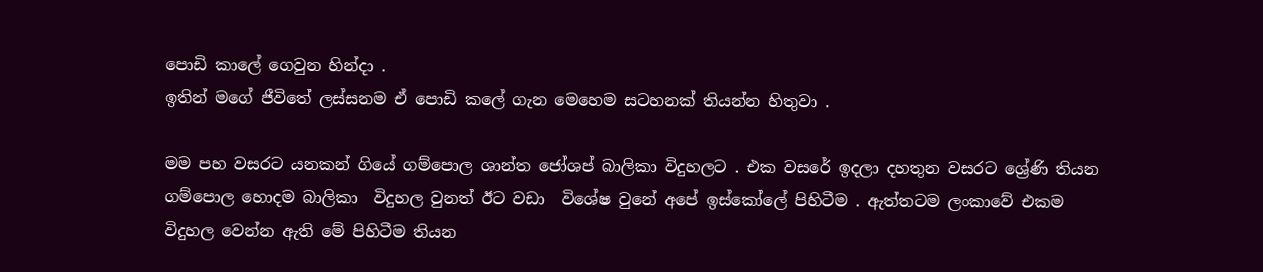පොඩි කාලේ ගෙවුන හින්දා .
ඉතින් මගේ ජීවිතේ ලස්සනම ඒ පොඩි කලේ ගැන මෙහෙම සටහනක් තියන්න හිතුවා .

මම පහ වසරට යනකන් ගියේ ගම්පොල ශාන්ත ජෝශප් බාලිකා විදුහලට . එක වසරේ ඉදලා දහතුන වසරට ශ්‍රේණි තියන ගම්පොල හොදම බාලිකා  විදුහල වුනත් ඊට වඩා  විශේෂ වුනේ අපේ ඉස්කෝලේ පිහිටීම . ඇත්තටම ලංකාවේ එකම විදුහල වෙන්න ඇති මේ පිහිටීම තියන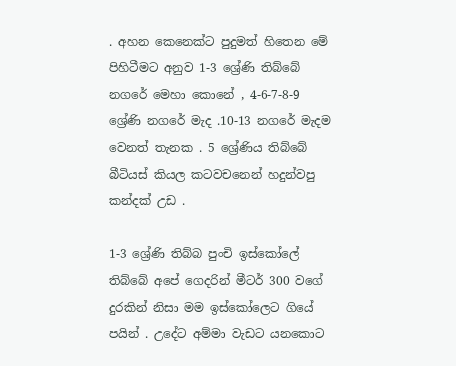. අහන කෙනෙක්ට පුදුමත් හිතෙන මේ පිහිටීමට අනුව 1-3 ශ්‍රේණි තිබ්බේ නගරේ මෙහා කොනේ , 4-6-7-8-9 ශ්‍රේණි නගරේ මැද .10-13 නගරේ මැදම වෙනත් තැනක . 5 ශ්‍රේණිය තිබ්බේ  බීටියස් කියල කටවචනෙන් හදුන්වපු කන්දක් උඩ .

1-3 ශ්‍රේණි තිබ්බ පුංචි ඉස්කෝලේ තිබ්බේ අපේ ගෙදරින් මීටර් 300 වගේ දුරකින් නිසා මම ඉස්කෝලෙට ගියේ පයින් . උදේට අම්මා වැඩට යනකොට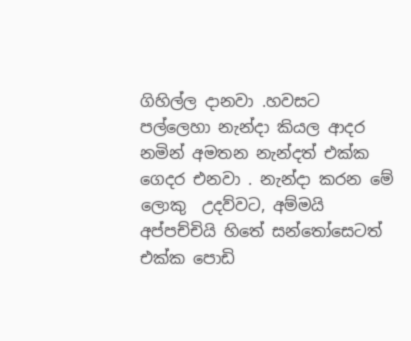ගිහිල්ල දානවා .හවසට පල්ලෙහා නැන්දා කියල ආදර නමින් අමතන නැන්දත් එක්ක ගෙදර එනවා . නැන්දා කරන මේ ලොකු  උදව්වට, අම්මයි අප්පච්චියි හිතේ සන්තෝසෙටත් එක්ක පොඩි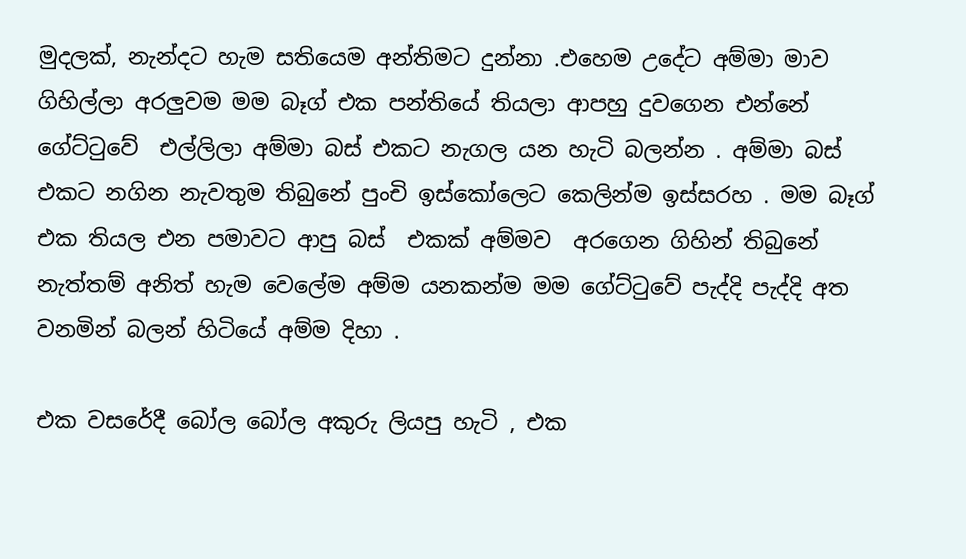මුදලක්, නැන්දට හැම සතියෙම අන්තිමට දුන්නා .එහෙම උදේට අම්මා මාව ගිහිල්ලා අරලුවම මම බෑග් එක පන්තියේ තියලා ආපහු දුවගෙන එන්නේ ගේට්ටුවේ  එල්ලිලා අම්මා බස් එකට නැගල යන හැටි බලන්න . අම්මා බස් එකට නගින නැවතුම තිබුනේ පුංචි ඉස්කෝලෙට කෙලින්ම ඉස්සරහ . මම බෑග් එක තියල එන පමාවට ආපු බස්  එකක් අම්මව  අරගෙන ගිහින් තිබුනේ නැත්තම් අනිත් හැම වෙලේම අම්ම යනකන්ම මම ගේට්ටුවේ පැද්දි පැද්දි අත වනමින් බලන් හිටියේ අම්ම දිහා .

එක වසරේදී බෝල බෝල අකුරු ලියපු හැටි , එක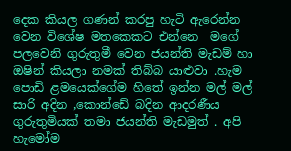දෙක කියල ගණන් කරපු හැටි ඇරෙන්න වෙන විශේෂ මතකෙකට එන්නෙ  මගේ පලවෙනි ගුරුතුමී වෙන ජයන්ති මැඩම් හා ඔෂින් කියලා නමක් තිබ්බ යාළුවා .හැම පොඩි ළමයෙක්ගේම හිතේ ඉන්න මල් මල් සාරි අදින ,කොන්ඩේ බදින ආදරණීය ගුරුතුමියක් තමා ජයන්ති මැඩමුත් . අපි හැමෝම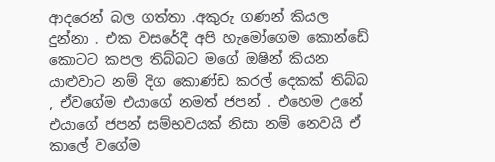ආදරෙන් බල ගත්තා .අකුරු ගණන් කියල දුන්නා . එක වසරේදී අපි හැමෝගෙම කොන්ඩේ  කොටට කපල තිබ්බට මගේ ඔෂින් කියන යාළුවාට නම් දිග කොණ්ඩ කරල් දෙකක් තිබ්බ , ඒවගේම එයාගේ නමත් ජපන් . එහෙම උනේ එයාගේ ජපන් සම්භවයක් නිසා නම් නෙවයි ඒ කාලේ වගේම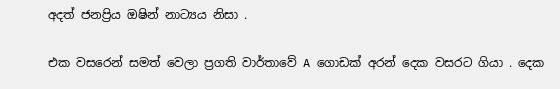අදත් ජනප්‍රිය ඔෂින් නාට්‍යය නිසා .

එක වසරෙන් සමත් වෙලා ප්‍රගති වාර්තාවේ A ගොඩක් අරන් දෙක වසරට ගියා . දෙක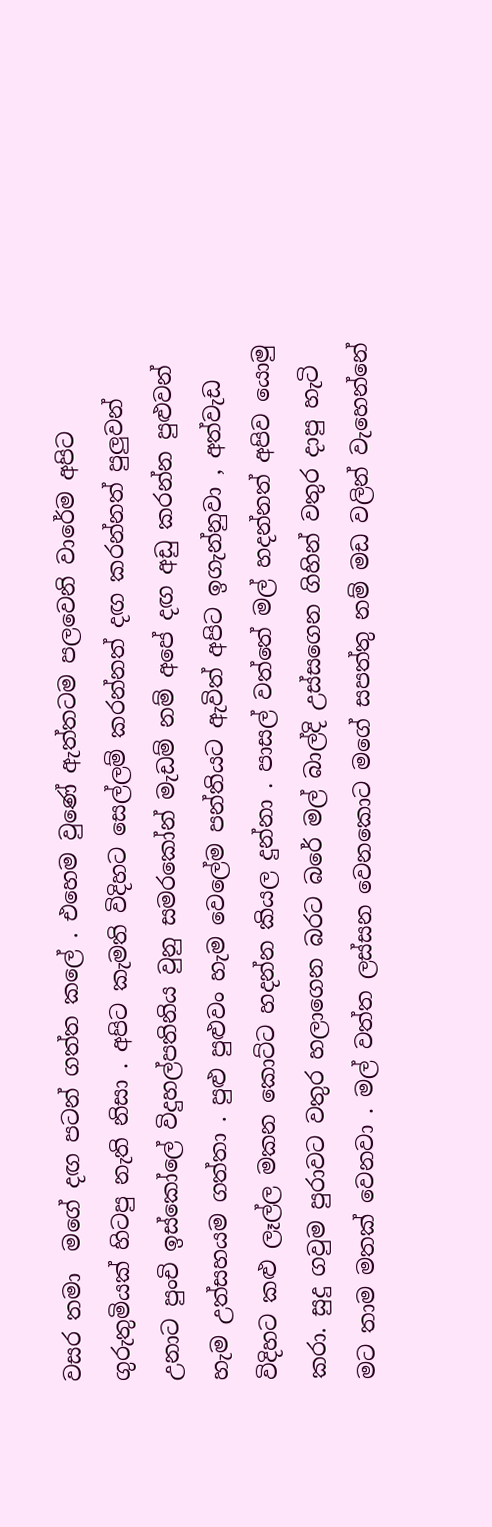වසර තමා  මගේ දඟ පටන් ගත්ත කලේ . එහෙම වුණේ ඇත්තටම පලවෙනි වාරේම අපිට ගුරුතුමියක් හිටපු නැති නිසා . අපිට කැමති විදිහට සෙල්ලම් කරන්නත් දඟ කරන්නත් පුලුවන්  උනාට පුංචි ඉස්කෝලේ විදුහල්පතිනිය වුනු සමරකෝන් මැඩම් නම් අපේ දඟ අඩු ක‍රන්න පුළුවන් හැම උත්සහයම ගත්තා . පුළු පුළුවං හැම වෙලේම පන්තියට ඇවිත් අපිට ඉගැන්නුවා , අත්වැඩ  විදිහට කළු ලෑල්ල මකන කොට්ට හදන්න කියල දුන්නා . පාසල් වත්තේ මල් හදන්නත් අපිව යොමු කරා. සුදු ගවුම පුරාවට වතුර හලාගෙන බරට බරේ මල් බාල්දි උස්සගෙන ගිහින් වතුර දාපු හැටි මට තාම මතක් වෙනවා . මල් වත්ත ලස්සන වෙනකොට මගේ සපත්තු නම් මඩ වලින් වැහෙන්නේ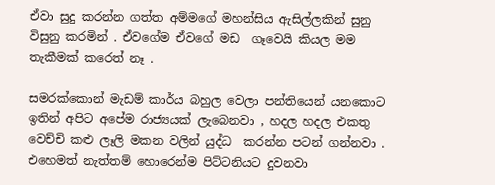ඒවා සුදු ක‍රන්න ගත්ත අම්මගේ මහන්සිය ඇසිල්ලකින් සුනු විසුනු කරමින් . ඒවගේම ඒවගේ මඩ  ගෑවෙයි කියල මම තැකීමක් කරෙත් නෑ .

සමරක්කොන් මැඩම් කාර්ය බහුල වෙලා පන්තියෙන් යනකොට ඉතින් අපිට අපේම රාජ්‍යයක් ලැබෙනවා , හදල හදල එකතු වෙච්චි කළු ලෑලි මකන වලින් යුද්ධ  කරන්න පටන් ගන්නවා . එහෙමත් නැත්තම් හොරෙන්ම පිට්ටනියට දුවනවා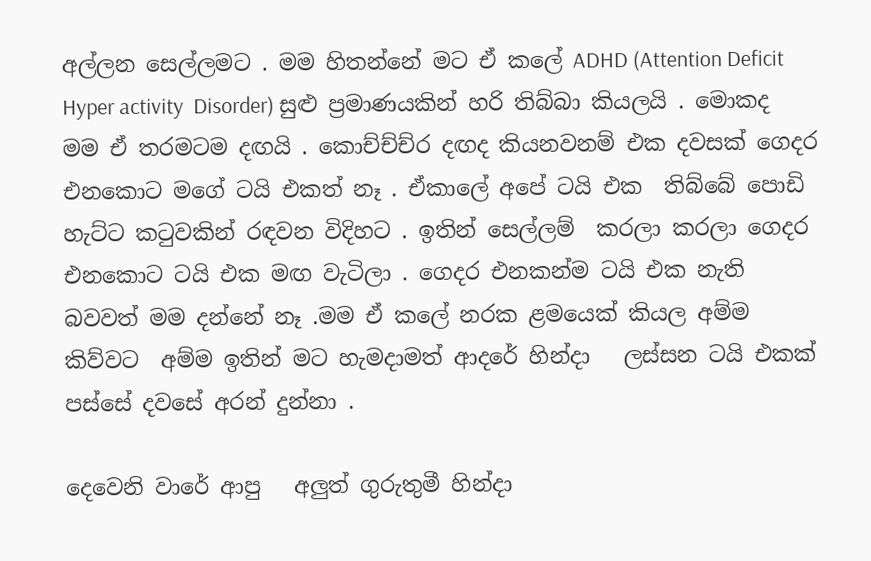අල්ලන සෙල්ලමට . මම හිතන්නේ මට ඒ කලේ ADHD (Attention Deficit Hyper activity  Disorder) සුළු ප්‍රමාණයකින් හරි තිබ්බා කියලයි . මොකද මම ඒ තරමටම දඟයි . කොච්ච්ච්ර දඟද කියනවනම් එක දවසක් ගෙදර එනකොට මගේ ටයි එකත් නෑ . ඒකාලේ අපේ ටයි එක  තිබ්බේ පොඩි හැට්ට කටුවකින් රඳවන විදිහට . ඉතින් සෙල්ලම්  කරලා කරලා ගෙදර එනකොට ටයි එක මඟ වැටිලා . ගෙදර එනකන්ම ටයි එක නැති බවවත් මම දන්නේ නෑ .මම ඒ කලේ නරක ළමයෙක් කියල අම්ම කිව්වට  අම්ම ඉතින් මට හැමදාමත් ආදරේ හින්දා   ලස්සන ටයි එකක් පස්සේ දවසේ අරන් දුන්නා .

දෙවෙනි වාරේ ආපු   අලුත් ගුරුතුමී හින්දා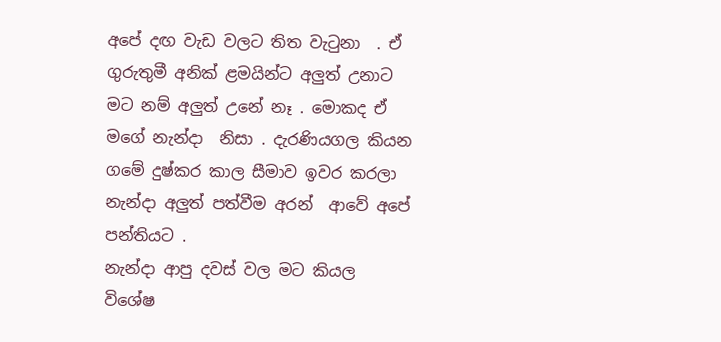අපේ දඟ වැඩ වලට තිත වැටුනා  . ඒ ගුරුතුමී අනික් ළමයින්ට අලුත් උනාට මට නම් අලුත් උනේ නෑ . මොකද ඒ මගේ නැන්දා  නිසා . දැරණියගල කියන ගමේ දුෂ්කර කාල සීමාව ඉවර කරලා නැන්දා අලුත් පත්වීම අරන්  ආවේ අපේ පන්තියට .
නැන්දා ආපු දවස් වල මට කියල විශේෂ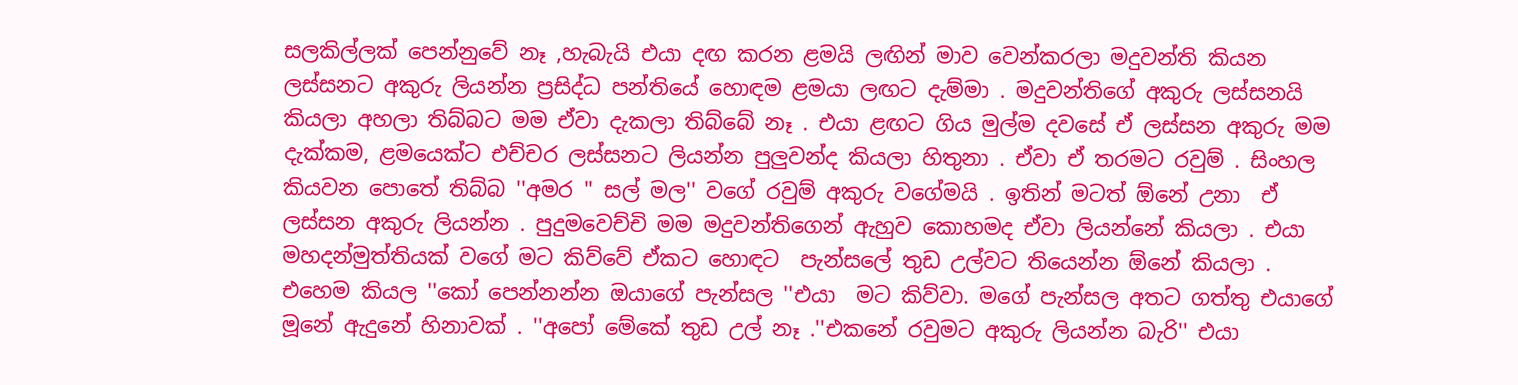සලකිල්ලක් පෙන්නුවේ නෑ ,හැබැයි එයා දඟ කරන ළමයි ලඟින් මාව වෙන්කරලා මදුවන්ති කියන ලස්සනට අකුරු ලියන්න ප්‍රසිද්ධ පන්තියේ හොඳම ළමයා ලඟට දැම්මා . මදුවන්තිගේ අකුරු ලස්සනයි කියලා අහලා තිබ්බට මම ඒවා දැකලා තිබ්බේ නෑ . එයා ළඟට ගිය මුල්ම දවසේ ඒ ලස්සන අකුරු මම දැක්කම, ළමයෙක්ට එච්චර ලස්සනට ලියන්න පුලුවන්ද කියලා හිතුනා . ඒවා ඒ තරමට රවුම් . සිංහල කියවන පොතේ තිබ්බ ''අමර '' සල් මල'' වගේ රවුම් අකුරු වගේමයි . ඉතින් මටත් ඕනේ උනා  ඒ ලස්සන අකුරු ලියන්න . පුදුමවෙච්චි මම මදුවන්තිගෙන් ඇහුව කොහමද ඒවා ලියන්නේ කියලා . එයා මහදන්මුත්තියක් වගේ මට කිව්වේ ඒකට හොඳට  පැන්සලේ තුඩ උල්වට තියෙන්න ඕනේ කියලා . එහෙම කියල ''කෝ පෙන්නන්න ඔයාගේ පැන්සල ''එයා  මට කිව්වා. මගේ පැන්සල අතට ගත්තු එයාගේ මූනේ ඇදුනේ හිනාවක් . ''අපෝ මේකේ තුඩ උල් නෑ .''එකනේ රවුමට අකුරු ලියන්න බැරි'' එයා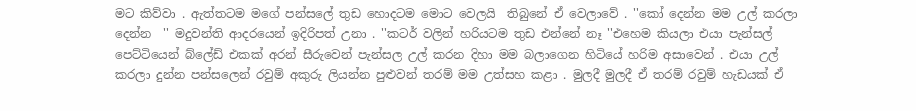මට කිව්වා . ඇත්තටම මගේ පන්සලේ තුඩ හොදටම මොට වෙලයි  තිබුනේ ඒ වෙලාවේ . ''කෝ දෙන්න මම උල් කරලා දෙන්න  '' මදුවන්ති ආදරයෙන් ඉදිරිපත් උනා . ''කටර් වලින් හරියටම තුඩ එන්නේ නෑ ''එහෙම කියලා එයා පැන්සල් පෙට්ටියෙන් බ්ලේඩ් එකක් අරන් සීරුවෙන් පැන්සල උල් කරන දිහා මම බලාගෙන හිටියේ හරිම අසාවෙන් . එයා උල් කරලා දුන්න පන්සලෙන් රවුම් අකුරු ලියන්න පුළුවන් තරම් මම උත්සහ කළා . මුලදී මුලදී ඒ තරම් රවුම් හැඩයක් ඒ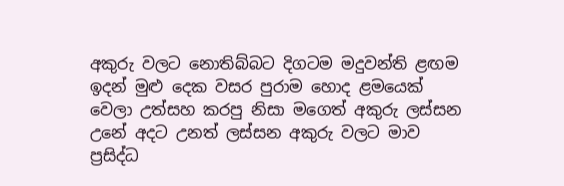අකුරු වලට නොතිබ්බට දිගටම මදුවන්ති ළඟම ඉදන් මුළු දෙක වසර පුරාම හොද ළමයෙක් වෙලා උත්සහ කරපු නිසා මගෙත් අකුරු ලස්සන උනේ අදට උනත් ලස්සන අකුරු වලට මාව ප්‍රසිද්ධ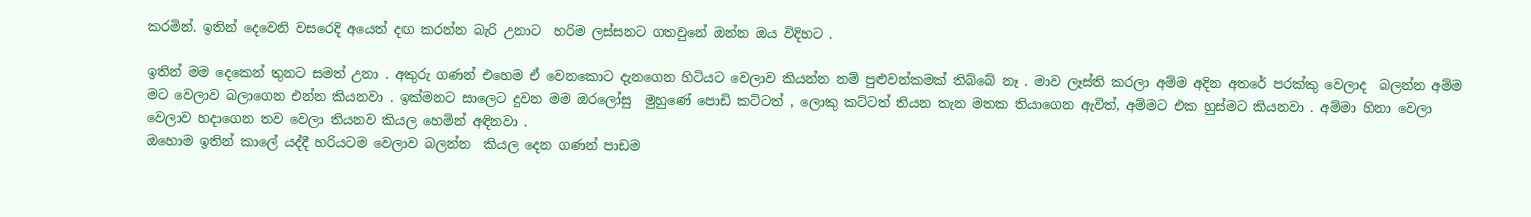කරමින්. ඉතින් දෙවෙනි වසරෙදි අයෙත් දඟ ක‍රන්න බැරි උනාට  හරිම ලස්සනට ගතවුනේ ඔන්න ඔය විදිහට .

ඉතින් මම දෙකෙන් තුනට සමත් උනා . අකුරු ගණන් එහෙම ඒ වෙනකොට දැනගෙන හිටියට වෙලාව කියන්න නම් පුළුවන්කමක් තිබ්බේ නෑ . මාව ලෑස්ති කරලා අම්ම අදින අතරේ පරක්කු වෙලාද  බලන්න අම්ම මට වෙලාව බලාගෙන එන්න කියනවා . ඉක්මනට සාලෙට දුවන මම ඔරලෝසු  මුහුණේ පොඩි කට්ටත් , ලොකු කට්ටත් තියන තැන මතක තියාගෙන ඇවිත්, අම්මට එක හුස්මට කියනවා . අම්මා හිනා වෙලා වෙලාව හදාගෙන තව වෙලා තියනව කියල හෙමින් අඳිනවා .
ඔහොම ඉතින් කාලේ යද්දී හරියටම වෙලාව බලන්න  කියල දෙන ගණන් පාඩම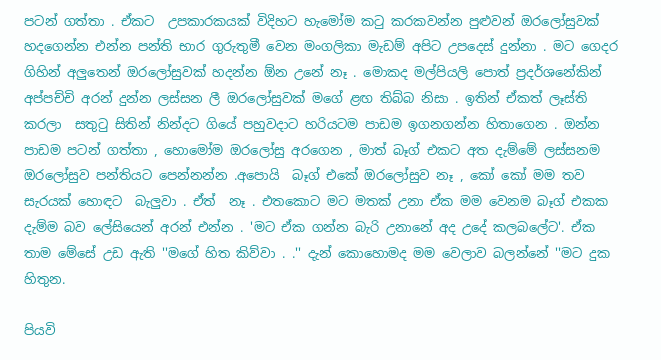පටන් ගත්තා . ඒකට  උපකාරකයක් විදිහට හැමෝම කටු කරකවන්න පුළුවන් ඔරලෝසුවක් හදගෙන්න එන්න පන්ති භාර ගුරුතුමී වෙන මංගලිකා මැඩම් අපිට උපදෙස් දුන්නා . මට ගෙදර ගිහින් අලුතෙන් ඔරලෝසුවක් හදන්න ඕන උනේ නෑ . මොකද මල්පියලි පොත් ප්‍රදර්ශනේකින් අප්පච්චි අරන් දුන්න ලස්සන ලී ඔරලෝසුවක් මගේ ළඟ තිබ්බ නිසා . ඉතින් ඒකත් ලෑස්ති කරලා  සතුටු සිතින් නින්දට ගියේ පහුවදාට හරියටම පාඩම ඉගනගන්න හිතාගෙන . ඔන්න පාඩම පටන් ගත්තා , හොමෝම ඔරලෝසු අරගෙන , මාත් බෑග් එකට අත දැම්මේ ලස්සනම ඔරලෝසුව පන්තියට පෙන්නන්න .අපොයි  බෑග් එකේ ඔරලෝසුව නෑ , කෝ කෝ මම තව සැරයක් හොඳට  බැලුවා . ඒත්  නෑ . එතකොට මට මතක් උනා ඒක මම වෙනම බෑග් එකක දැම්ම බව ලේසියෙන් අරන් එන්න . 'මට ඒක ගන්න බැරි උනානේ අද උදේ කලබලේට'. ඒක තාම මේසේ උඩ ඇති ''මගේ හිත කිව්වා . .'' දැන් කොහොමද මම වෙලාව බලන්නේ ''මට දුක හිතුන.

පියවි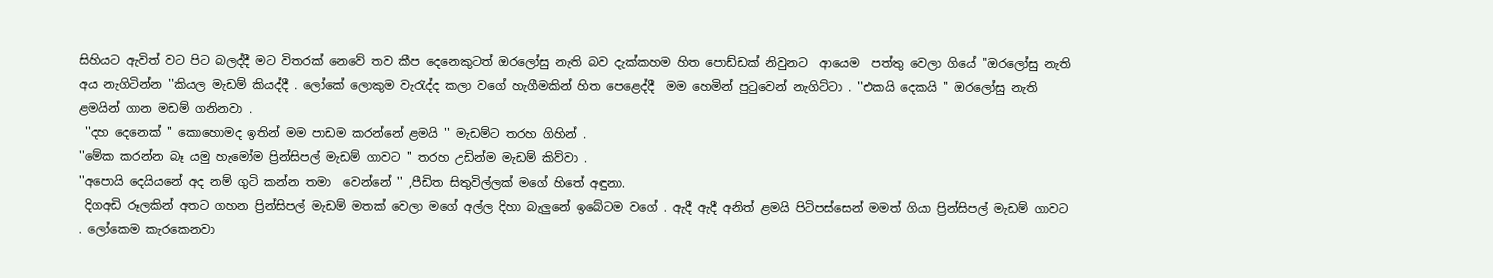සිහියට ඇවිත් වට පිට බලද්දී මට විතරක් නෙවේ තව කීප දෙනෙකුටත් ඔරලෝසු නැති බව දැක්කහම හිත පොඩ්ඩක් නිවුනට  ආයෙම  පත්තු වෙලා ගියේ ''ඔරලෝසු නැති අය නැගිටින්න ''කියල මැඩම් කියද්දී . ලෝකේ ලොකුම වැරැද්ද කලා වගේ හැගීමකින් හිත පෙළෙද්දී  මම හෙමින් පුටුවෙන් නැගිට්ටා . ''එකයි දෙකයි '' ඔරලෝසු නැති ළමයින් ගාන මඩම් ගනිනවා .
 ''දහ දෙනෙක් '' කොහොමද ඉතින් මම පාඩම කරන්නේ ළමයි '' මැඩම්ට තරහ ගිහින් .
''මේක කරන්න බෑ යමු හැමෝම ප්‍රින්සිපල් මැඩම් ගාවට '' තරහ උඩින්ම මැඩම් කිව්වා .
''අපොයි දෙයියනේ අද නම් ගුටි කන්න තමා  වෙන්නේ '' ,පීඩිත සිතුවිල්ලක් මගේ හිතේ අඳුනා.
 දිගඅඩි රූලකින් අතට ගහන ප්‍රින්සිපල් මැඩම් මතක් වෙලා මගේ අල්ල දිහා බැලුනේ ඉබේටම වගේ . ඇදී ඇදී අනිත් ළමයි පිටිපස්සෙන් මමත් ගියා ප්‍රින්සිපල් මැඩම් ගාවට . ලෝකෙම කැරකෙනවා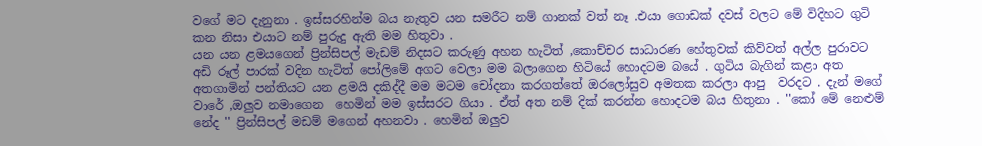වගේ මට දැනුනා . ඉස්සරහින්ම බය නැතුව යන සමරීට නම් ගානක් වත් නෑ .එයා ගොඩක් දවස් වලට මේ විදිහට ගුටි කන නිසා එයාට නම් පුරුදු ඇති මම හිතුවා .
යන යන ළමයගෙන් ප්‍රින්සිපල් මැඩම් නිදසට කරුණු අහන හැටිත් ,කොච්චර සාධාරණ හේතුවක් කිව්වත් අල්ල පුරාවට අඩි රූල් පාරක් වදින හැටිත් පෝලිමේ අගට වෙලා මම බලාගෙන හිටියේ හොදටම බයේ . ගුටිය බැගින් කළා අත අතගාමින් පන්තියට යන ළමයි දකිද්දී මම මටම චෝදනා කරගත්තේ ඔරලෝසුව අමතක කරලා ආපු  වරදට . දැන් මගේ වාරේ ,ඔලුව නමාගෙන  හෙමින් මම ඉස්සරට ගියා . ඒත් අත නම් දික් කරන්න හොදටම බය හිතුනා . ''කෝ මේ නෙළුම් නේද '' ප්‍රින්සිපල් මඩම් මගෙන් අහනවා . හෙමින් ඔලුව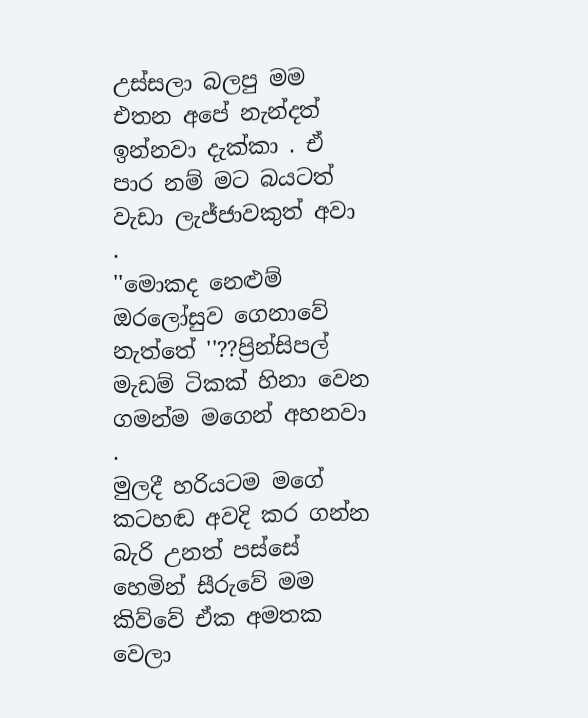උස්සලා බලපු මම එතන අපේ නැන්දත් ඉන්නවා දැක්කා . ඒ පාර නම් මට බයටත් වැඩා ලැජ්ජාවකුත් අවා .
''මොකද නෙළුම් ඔරලෝසුව ගෙනාවේ නැත්තේ ''??ප්‍රින්සිපල් මැඩම් ටිකක් හිනා වෙන ගමන්ම මගෙන් අහනවා .
මුලදී හරියටම මගේ කටහඬ අවදි කර ගන්න බැරි උනත් පස්සේ හෙමින් සීරුවේ මම කිව්වේ ඒක අමතක වෙලා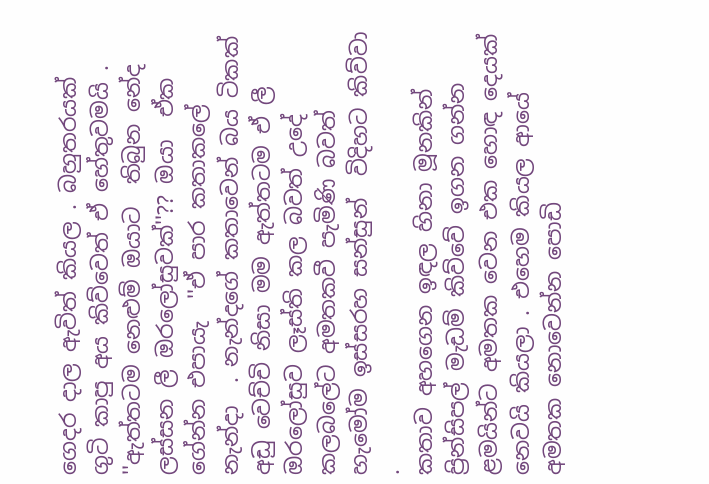ගෙදර දාල ඇවිත් කියල . බහුතරයක් ගුටි කාපු අය කිව්වෙත් ඒ හේතුවමයි .
''ඇත්තටම නෙළුම් ඔයාට  තිබුන නේද ලස්සන ලී ඔරලෝසුවක්''?? ඔයා  ඒක ගේන්න එපායැ  ''ඒ පාර කතාකලේ නැන්දා  . නැන්දගේ කතාවෙන් බය ටිකක් අඩු වෙච්චි නිසා මම ඇත්තටම ඒ ලී  ඔරලෝසුව ලෑස්ති කල බවත් උදේ කලබලේට අමතකවී පැමිණි බවත් හැමෝම ඉස්සරහ සන්සුන්  විදිහට කිව්වා .
කතාව අහගෙන ඉඳල හිනා මූනකින් ප්‍රින්සිපල් මැඩම් කිව්වේ ඉගන ගන්න ළමයින්ට අමතක වෙන එක හොඳ දෙයක් නෙවයි කියලා . එහෙම කියල ආයේ  අමතක නොවෙන්න පොඩි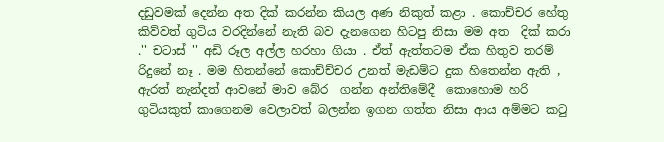දඩුවමක් දෙන්න අත දික් කරන්න කියල අණ නිකුත් කළා . කොච්චර හේතු කිව්වත් ගුටිය වරදින්නේ නැති බව දැනගෙන හිටපු නිසා මම අත  දික් කරා .'' චටාස් '' අඩි රූල අල්ල හරහා ගියා . ඒත් ඇත්තටම ඒක හිතුව තරම් රිදුනේ නෑ . මම හිතන්නේ කොච්ච්චර උනත් මැඩම්ට දුක හිතෙන්න ඇති , ඇරත් නැන්දත් ආවනේ මාව බේර  ගන්න අන්තිමේදී  කොහොම හරි  ගුටියකුත් කාගෙනම වෙලාවත් බලන්න ඉගන ගත්ත නිසා ආය අම්මට කටු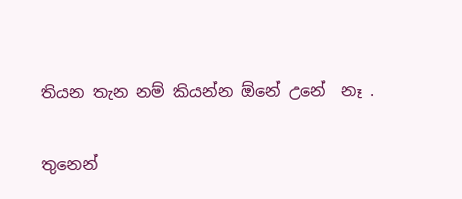තියන තැන නම් කියන්න ඕනේ උනේ  නෑ .

තුනෙන්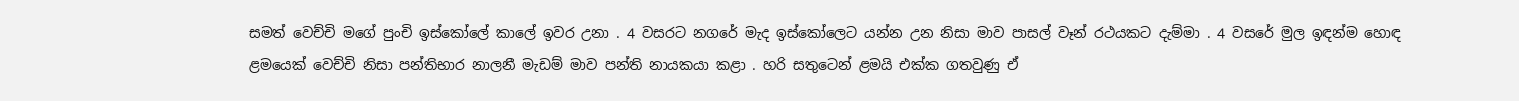සමත් වෙච්චි මගේ පුංචි ඉස්කෝලේ කාලේ ඉවර උනා . 4 වසරට නගරේ මැද ඉස්කෝලෙට යන්න උන නිසා මාව පාසල් වෑන් රථයකට දැම්මා . 4 වසරේ මුල ඉඳන්ම හොඳ ළමයෙක් වෙච්චි නිසා පන්තිභාර නාලනී මැඩම් මාව පන්ති නායකයා කළා . හරි සතුටෙන් ළමයි එක්ක ගතවුණු ඒ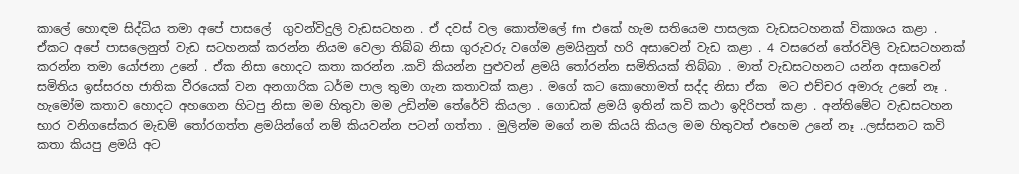කාලේ හොඳම සිද්ධිය තමා අපේ පාසලේ  ගුවන්විදුලි වැඩසටහන . ඒ දවස් වල කොත්මලේ fm  එකේ හැම සතියෙම පාසලක වැඩසටහනක් විකාශය කළා . ඒකට අපේ පාසලෙනුත් වැඩ සටහනක් කරන්න නියම වෙලා තිබ්බ නිසා ගුරුවරු වගේම ළමයිනුත් හරි අසාවෙන් වැඩ කළා . 4 වසරෙන් තේරවිලි වැඩසටහනක් කරන්න තමා යෝජනා උනේ . ඒක නිසා හොදට කතා කරන්න .කවි කියන්න පුළුවන් ළමයි තෝරන්න සමිතියක් තිබ්බා . මාත් වැඩසටහනට යන්න අසාවෙන් සමිතිය ඉස්සරහ ජාතික වීරයෙක් වන අනගාරික ධර්ම පාල තුමා ගැන කතාවක් කළා . මගේ කට කොහොමත් සද්ද නිසා ඒක  මට එච්චර අමාරු උනේ නෑ . හැමෝම කතාව හොදට අහගෙන හිටපු නිසා මම හිතුවා මම උඩින්ම තේරේවි කියලා . ගොඩක් ළමයි ඉතින් කවි කථා ඉදිරිපත් කළා . අන්තිමේට වැඩසටහන භාර වනිගසේකර මැඩම් තෝරගත්ත ළමයින්ගේ නම් කියවන්න පටන් ගත්තා . මුලින්ම මගේ නම කියයි කියල මම හිතුවත් එහෙම උනේ නෑ ..ලස්සනට කවි  කතා කියපු ළමයි අට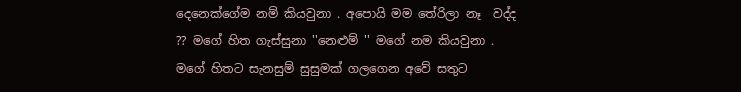දෙනෙක්ගේම නම් කියවුනා . අපොයි මම තේරිලා නෑ  වද්ද ?? මගේ හිත ගැස්සුනා ''නෙළුම් '' මගේ නම කියවුනා . මගේ හිතට සැනසුම් සුසුමක් ගලගෙන අවේ සතුට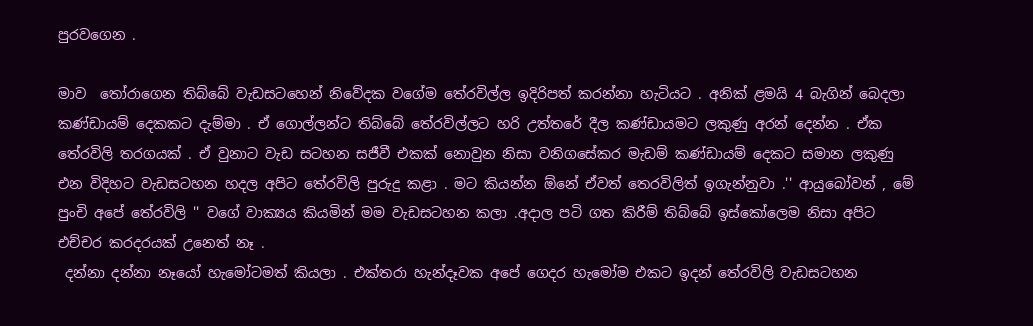පුරවගෙන .

මාව  තෝරාගෙන තිබ්බේ වැඩසටහෙන් නිවේදක වගේම තේරවිල්ල ඉදිරිපත් කරන්නා හැටියට . අනික් ළමයි 4 බැගින් බෙදලා කණ්ඩායම් දෙකකට දැම්මා . ඒ ගොල්ලන්ට තිබ්බේ තේරවිල්ලට හරි උත්තරේ දීල කණ්ඩායමට ලකුණු අරන් දෙන්න . ඒක තේරවිලි තරගයක් . ඒ වුනාට වැඩ සටහන සජීවී එකක් නොවුන නිසා වනිගසේකර මැඩම් කණ්ඩායම් දෙකට සමාන ලකුණු එන විදිහට වැඩසටහන හදල අපිට තේරවිලි පුරුදු කළා . මට කියන්න ඕනේ ඒවත් තෙරවිලිත් ඉගැන්නුවා .'' ආයුබෝවන් , මේ පුංචි අපේ තේරවිලි '' වගේ වාක්‍යය කියමින් මම වැඩසටහන කලා .අදාල පටි ගත කිරීම් තිබ්බේ ඉස්කෝලෙම නිසා අපිට එච්චර කරදරයක් උනෙත් නෑ .
 දන්නා දන්නා නෑයෝ හැමෝටමත් කියලා . එක්තරා හැන්දෑවක අපේ ගෙදර හැමෝම එකට ඉදන් තේරවිලි වැඩසටහන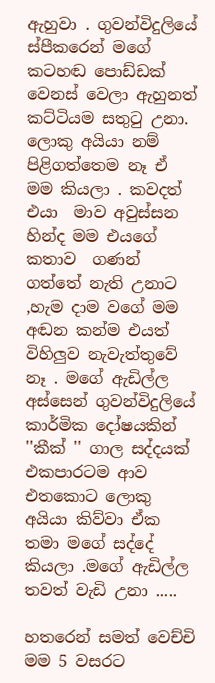ඇහුවා . ගුවන්විදුලියේ ස්පීකරෙන් මගේ කටහඬ පොඩ්ඩක් වෙනස් වෙලා ඇහුනත් කට්ටියම සතුටු උනා. ලොකු අයියා නම් පිළිගත්තෙම නෑ ඒ මම කියලා . කවදත් එයා  මාව අවුස්සන හින්ද මම එයගේ කතාව  ගණන් ගත්තේ නැති උනාට ,හැම දාම වගේ මම අඬන කන්ම එයත් විහිලුව නැවැත්තුවේ  නෑ . මගේ ඇඩිල්ල අස්සෙන් ගුවන්විදුලියේ කාර්මික දෝෂයකින් ''කීක් '' ගාල සද්දයක්  එකපාරටම ආව එතකොට ලොකු අයියා කිව්වා ඒක තමා මගේ සද්දේ කියලා .මගේ ඇඩිල්ල තවත් වැඩි උනා .....

හතරෙන් සමත් වෙච්චි මම 5 වසරට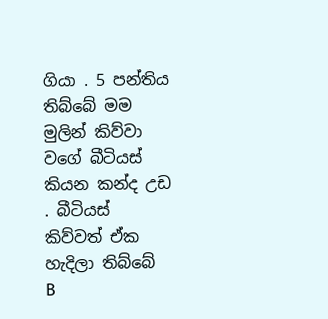ගියා . 5 පන්තිය තිබ්බේ මම මුලින් කිව්වා වගේ බීටියස් කියන කන්ද උඩ . බීටියස් කිව්වත් ඒක හැදිලා තිබ්බේ  B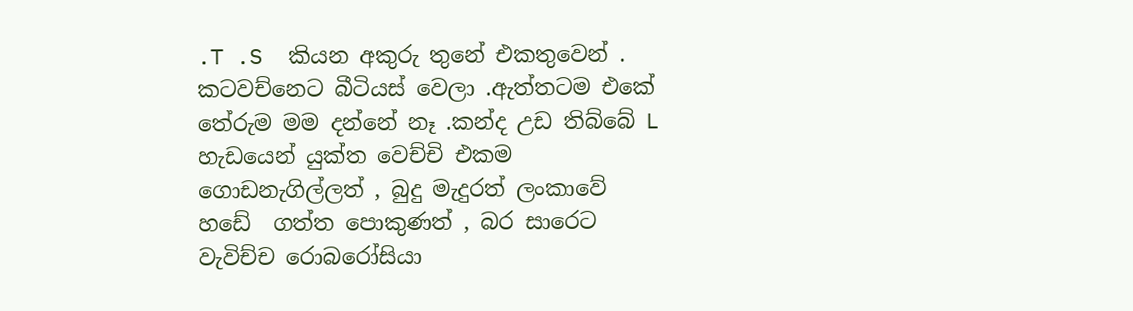.T .S  කියන අකුරු තුනේ එකතුවෙන් . කටවච්නෙට බීටියස් වෙලා .ඇත්තටම එකේ තේරුම මම දන්නේ නෑ .කන්ද උඩ තිබ්බේ L හැඩයෙන් යුක්ත වෙච්චි එකම ගොඩනැගිල්ලත් , බුදු මැදුරත් ලංකාවේ  හඩේ  ගත්ත පොකුණත් , බර සාරෙට වැවිච්ච රොබරෝසියා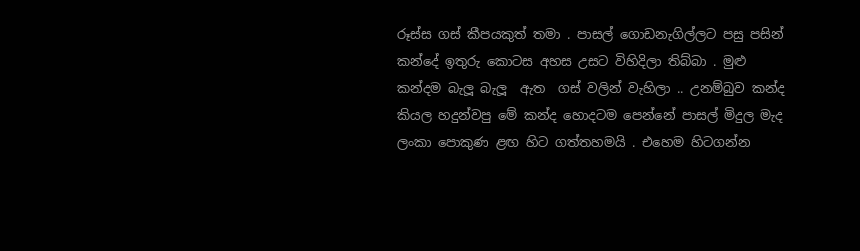රූස්ස ගස් කීපයකුත් තමා . පාසල් ගොඩනැගිල්ලට පසු පසින් කන්දේ ඉතුරු කොටස අහස උසට විහිදිලා තිබ්බා . මුළු කන්දම බැලූ බැලූ  ඇත  ගස් වලින් වැහිලා .. උනම්බුව කන්ද කියල හදුන්වපු මේ කන්ද හොදටම පෙන්නේ පාසල් මිදුල මැද ලංකා පොකුණ ළඟ හිට ගත්තහමයි . එහෙම හිටගන්න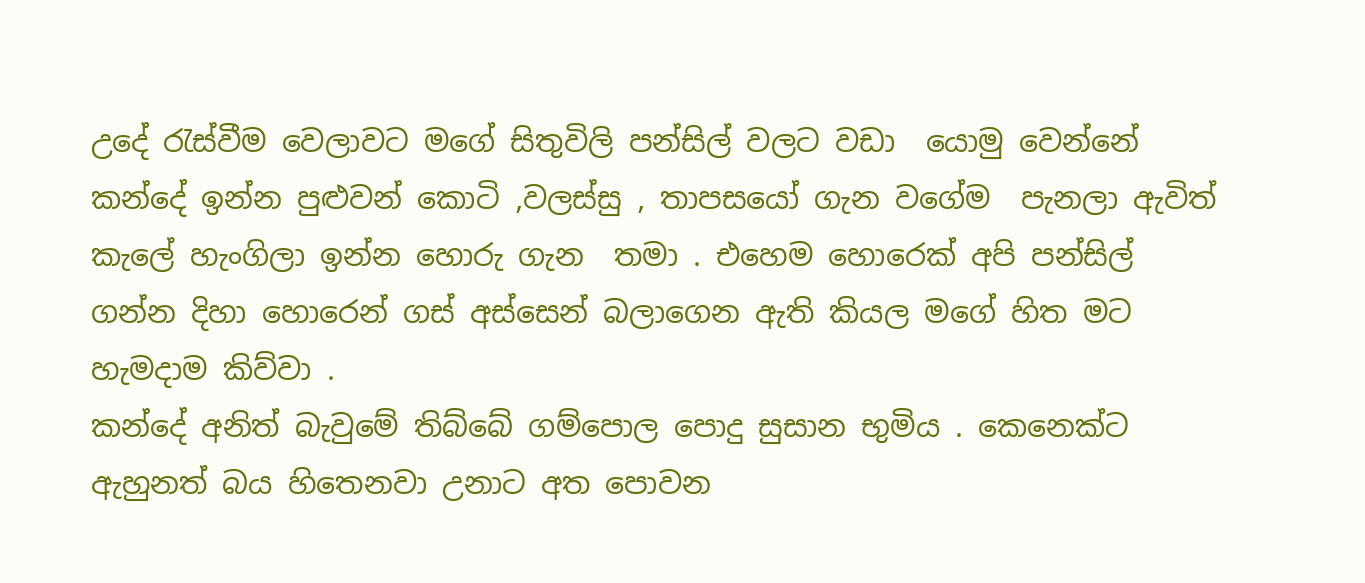උදේ රැස්වීම වෙලාවට මගේ සිතුවිලි පන්සිල් වලට වඩා  යොමු වෙන්නේ කන්දේ ඉන්න පුළුවන් කොටි ,වලස්සු , තාපසයෝ ගැන වගේම  පැනලා ඇවිත් කැලේ හැංගිලා ඉන්න හොරු ගැන  තමා . එහෙම හොරෙක් අපි පන්සිල් ගන්න දිහා හොරෙන් ගස් අස්සෙන් බලාගෙන ඇති කියල මගේ හිත මට හැමදාම කිව්වා .
කන්දේ අනිත් බැවුමේ තිබ්බේ ගම්පොල පොදු සුසාන භුමිය . කෙනෙක්ට ඇහුනත් බය හිතෙනවා උනාට අත පොවන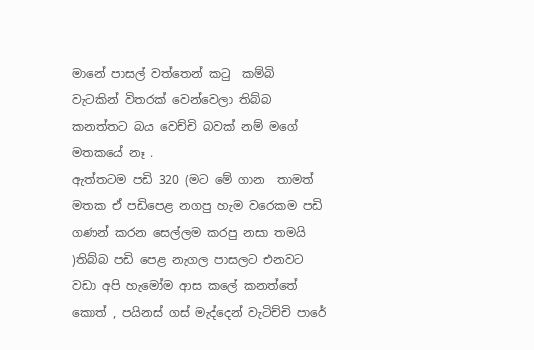මානේ පාසල් වත්තෙන් කටු  කම්බි  වැටකින් විතරක් වෙන්වෙලා තිබ්බ කනත්තට බය වෙච්චි බවක් නම් මගේ මතකයේ නෑ .
ඇත්තටම පඩි 320 (මට මේ ගාන  තාමත් මතක ඒ පඩිපෙළ නගපු හැම වරෙකම පඩි ගණන් කරන සෙල්ලම කරපු නසා තමයි )තිබ්බ පඩි පෙළ නැගල පාසලට එනවට වඩා අපි හැමෝම ආස කලේ කනත්තේ  කොත් , පයිනස් ගස් මැද්දෙන් වැටිච්චි පාරේ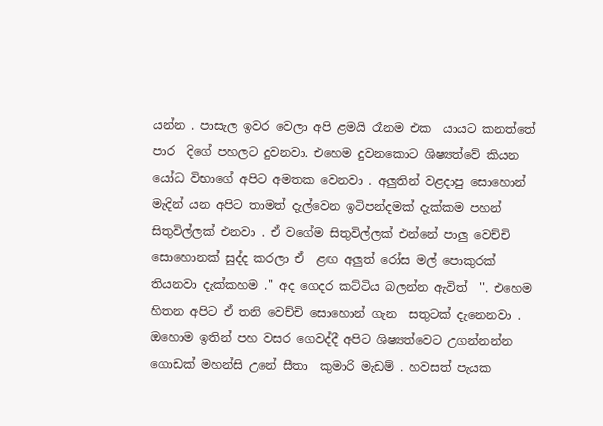යන්න . පාසැල ඉවර වෙලා අපි ළමයි රෑනම එක  යායට කනත්තේ පාර  දිගේ පහලට දුවනවා. එහෙම දුවනකොට ශිෂ්‍යත්වේ කියන යෝධ විභාගේ අපිට අමතක වෙනවා . අලුතින් වළදාපු සොහොන් මැදින් යන අපිට තාමත් දැල්වෙන ඉටිපන්දමක් දැක්කම පහන් සිතුවිල්ලක් එනවා . ඒ වගේම සිතුවිල්ලක් එන්නේ පාලු වෙච්චි සොහොනක් සුද්ද කරලා ඒ  ළඟ අලුත් රෝස මල් පොකුරක් තියනවා දැක්කහම .'' අද ගෙදර කට්ටිය බලන්න ඇවිත්  ''. එහෙම හිතන අපිට ඒ තනි වෙච්චි සොහොන් ගැන  සතුටක් දැනෙනවා .
ඔහොම ඉතින් පහ වසර ගෙවද්දී අපිට ශිෂ්‍යත්වෙට උගන්නන්න ගොඩක් මහන්සි උනේ සීතා  කුමාරි මැඩම් . හවසත් පැයක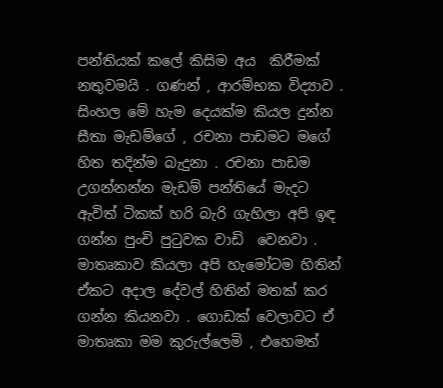පන්තියක් කලේ කිසිම අය  කිරීමක් නතුවමයි . ගණන් , ආරම්භක විද්‍යාව . සිංහල මේ හැම දෙයක්ම කියල දුන්න සීතා මැඩම්ගේ , රචනා පාඩමට මගේ හිත තදින්ම බැදුනා . රචනා පාඩම උගන්නන්න මැඩම් පන්තියේ මැදට ඇවිත් ටිකක් හරි බැරි ගැහිලා අපි ඉඳ ගන්න පුංචි පුටුවක වාඩි  වෙනවා . මාතෘකාව කියලා අපි හැමෝටම හිතින් ඒකට අදාල දේවල් හිතින් මතක් කර ගන්න කියනවා . ගොඩක් වෙලාවට ඒ මාතෘකා මම කුරුල්ලෙමි , එහෙමත්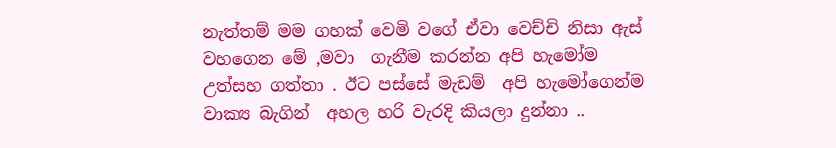නැත්තම් මම ගහක් වෙමි වගේ ඒවා වෙච්චි නිසා ඇස්  වහගෙන මේ ,මවා  ගැනීම කරන්න අපි හැමෝම උත්සහ ගත්තා . ඊට පස්සේ මැඩම්  අපි හැමෝගෙන්ම වාක්‍ය බැගින්  අහල හරි වැරදි කියලා දුන්නා ..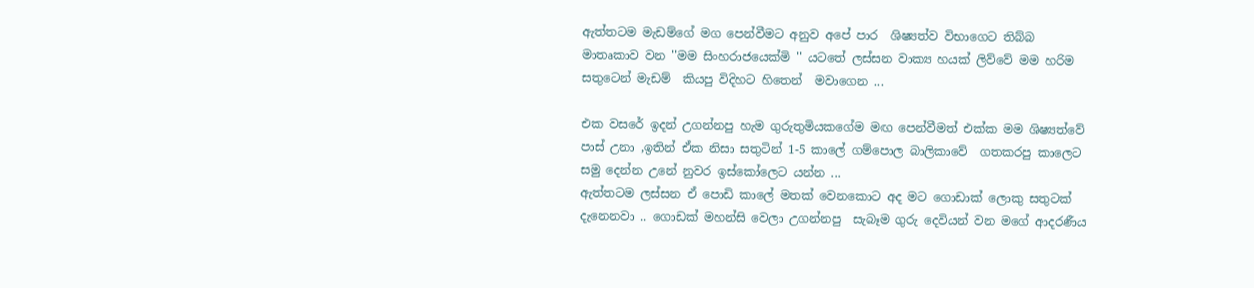ඇත්තටම මැඩම්ගේ මග පෙන්වීමට අනුව අපේ පාර  ශිෂ්‍යත්ව විභාගෙට තිබ්බ  මාතෘකාව වන ''මම සිංහරාජයෙක්මි '' යටතේ ලස්සන වාක්‍ය හයක් ලිව්වේ මම හරිම සතුටෙන් මැඩම්  කියපු විදිහට හිතෙන්  මවාගෙන ...

එක වසරේ ඉදන් උගන්නපු හැම ගුරුතුමියකගේම මඟ පෙන්වීමත් එක්ක මම ශිෂ්‍යත්වේ පාස් උනා ,ඉතින් ඒක නිසා සතුටින් 1-5 කාලේ ගම්පොල බාලිකාවේ  ගතකරපු කාලෙට සමු දෙන්න උනේ නුවර ඉස්කෝලෙට යන්න ...
ඇත්තටම ලස්සන ඒ පොඩි කාලේ මතක් වෙනකොට අද මට ගොඩාක් ලොකු සතුටක් දැනෙනවා .. ගොඩක් මහන්සි වෙලා උගන්නපු  සැබෑම ගුරු දෙවියන් වන මගේ ආදරණීය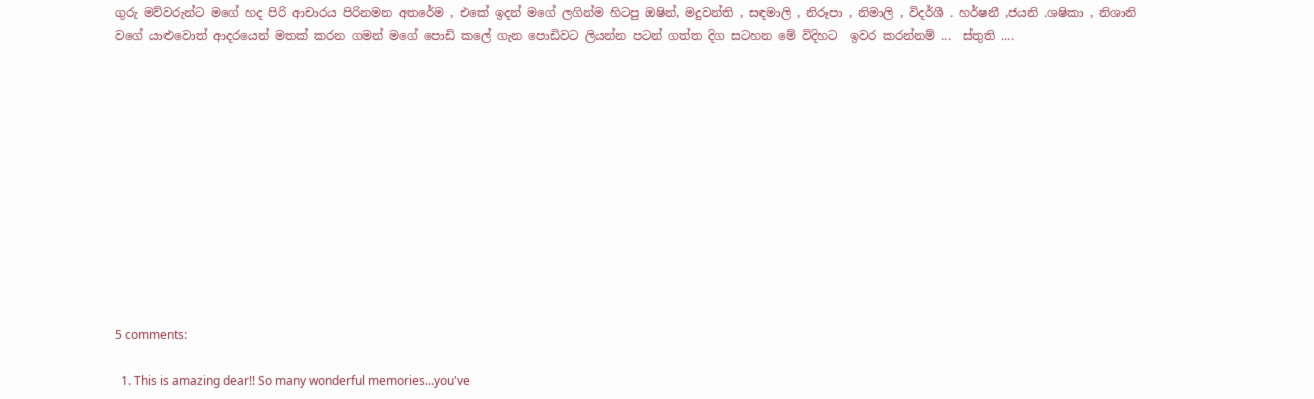ගුරු මව්වරුන්ට මගේ හද පිරි ආචාරය පිරිනමන අතරේම , එකේ ඉදන් මගේ ලගින්ම හිටපු ඔෂින්, මදුවන්ති , සඳමාලි , නිරූපා , නිමාලි , විදර්ශී . හර්ෂනී ,ජයනි .ශෂිකා , නිශානි වගේ යාළුවොත් ආදරයෙන් මතක් කරන ගමන් මගේ පොඩි කලේ ගැන පොඩිවට ලියන්න පටන් ගත්ත දිග සටහන මේ විදිහට  ඉවර කරන්නම් ...  ස්තුති ....












5 comments:

  1. This is amazing dear!! So many wonderful memories...you've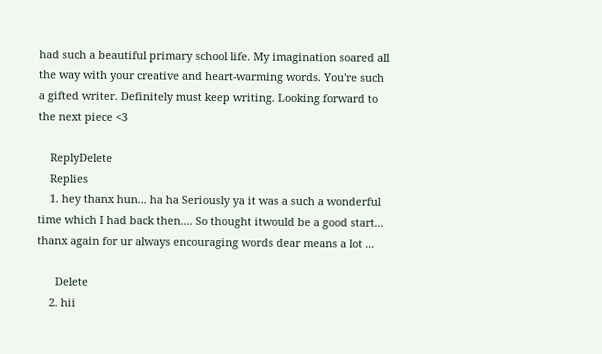had such a beautiful primary school life. My imagination soared all the way with your creative and heart-warming words. You're such a gifted writer. Definitely must keep writing. Looking forward to the next piece <3

    ReplyDelete
    Replies
    1. hey thanx hun... ha ha Seriously ya it was a such a wonderful time which I had back then.... So thought itwould be a good start... thanx again for ur always encouraging words dear means a lot ...

      Delete
    2. hii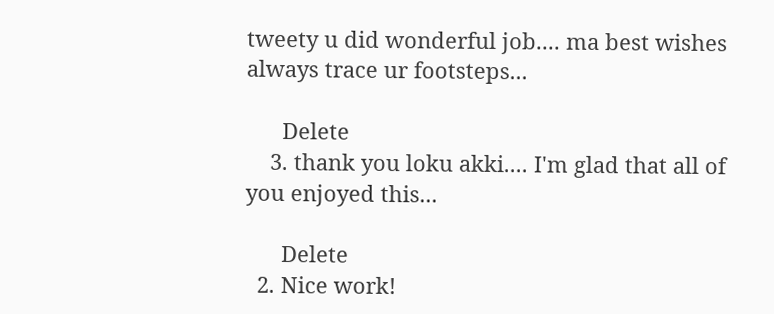tweety u did wonderful job.... ma best wishes always trace ur footsteps...

      Delete
    3. thank you loku akki.... I'm glad that all of you enjoyed this...

      Delete
  2. Nice work!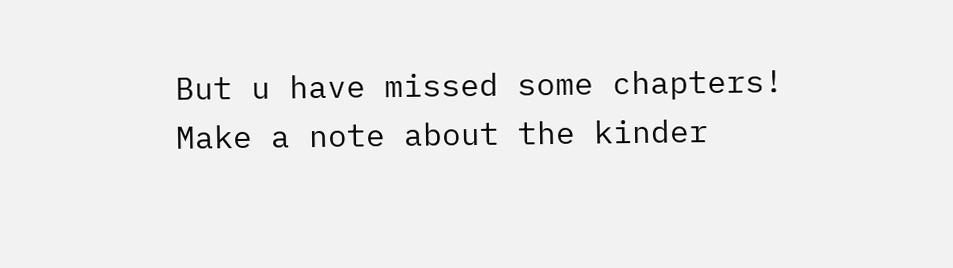But u have missed some chapters! Make a note about the kinder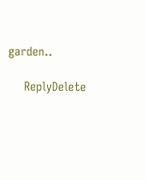garden..

    ReplyDelete